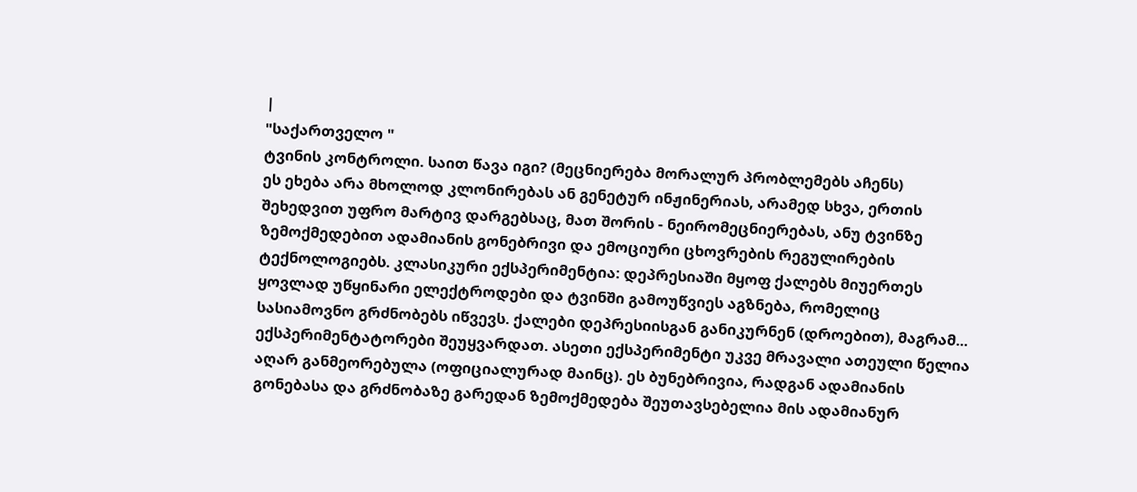|
"საქართველო "
ტვინის კონტროლი. საით წავა იგი? (მეცნიერება მორალურ პრობლემებს აჩენს)
ეს ეხება არა მხოლოდ კლონირებას ან გენეტურ ინჟინერიას, არამედ სხვა, ერთის შეხედვით უფრო მარტივ დარგებსაც, მათ შორის - ნეირომეცნიერებას, ანუ ტვინზე ზემოქმედებით ადამიანის გონებრივი და ემოციური ცხოვრების რეგულირების ტექნოლოგიებს. კლასიკური ექსპერიმენტია: დეპრესიაში მყოფ ქალებს მიუერთეს ყოვლად უწყინარი ელექტროდები და ტვინში გამოუწვიეს აგზნება, რომელიც სასიამოვნო გრძნობებს იწვევს. ქალები დეპრესიისგან განიკურნენ (დროებით), მაგრამ... ექსპერიმენტატორები შეუყვარდათ. ასეთი ექსპერიმენტი უკვე მრავალი ათეული წელია აღარ განმეორებულა (ოფიციალურად მაინც). ეს ბუნებრივია, რადგან ადამიანის გონებასა და გრძნობაზე გარედან ზემოქმედება შეუთავსებელია მის ადამიანურ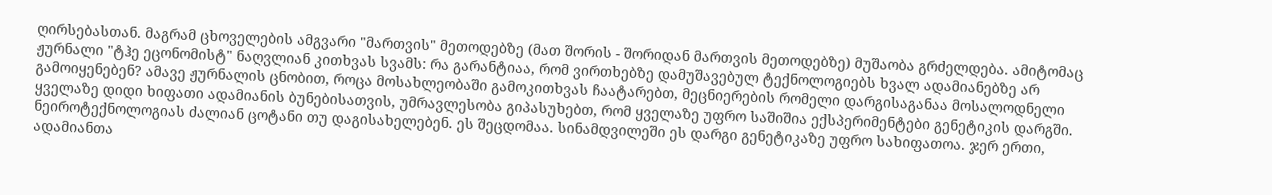ღირსებასთან. მაგრამ ცხოველების ამგვარი "მართვის" მეთოდებზე (მათ შორის - შორიდან მართვის მეთოდებზე) მუშაობა გრძელდება. ამიტომაც ჟურნალი "ტჰე ეცონომისტ" ნაღვლიან კითხვას სვამს: რა გარანტიაა, რომ ვირთხებზე დამუშავებულ ტექნოლოგიებს ხვალ ადამიანებზე არ გამოიყენებენ? ამავე ჟურნალის ცნობით, როცა მოსახლეობაში გამოკითხვას ჩაატარებთ, მეცნიერების რომელი დარგისაგანაა მოსალოდნელი ყველაზე დიდი ხიფათი ადამიანის ბუნებისათვის, უმრავლესობა გიპასუხებთ, რომ ყველაზე უფრო საშიშია ექსპერიმენტები გენეტიკის დარგში. ნეიროტექნოლოგიას ძალიან ცოტანი თუ დაგისახელებენ. ეს შეცდომაა. სინამდვილეში ეს დარგი გენეტიკაზე უფრო სახიფათოა. ჯერ ერთი, ადამიანთა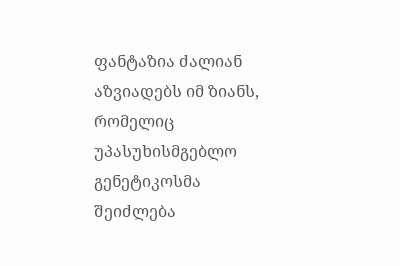ფანტაზია ძალიან აზვიადებს იმ ზიანს, რომელიც უპასუხისმგებლო გენეტიკოსმა შეიძლება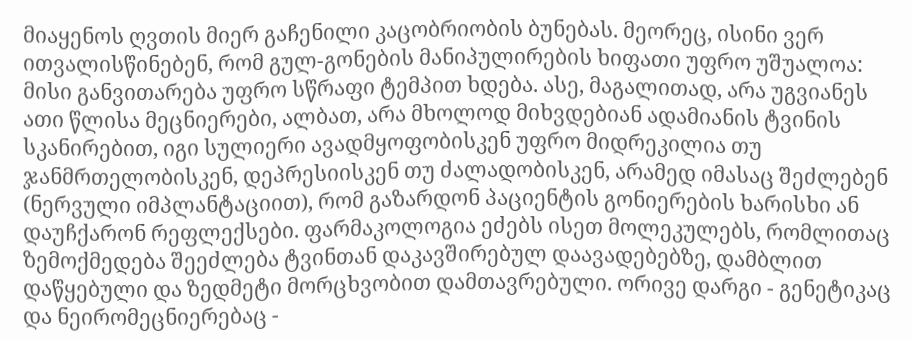მიაყენოს ღვთის მიერ გაჩენილი კაცობრიობის ბუნებას. მეორეც, ისინი ვერ ითვალისწინებენ, რომ გულ-გონების მანიპულირების ხიფათი უფრო უშუალოა: მისი განვითარება უფრო სწრაფი ტემპით ხდება. ასე, მაგალითად, არა უგვიანეს ათი წლისა მეცნიერები, ალბათ, არა მხოლოდ მიხვდებიან ადამიანის ტვინის სკანირებით, იგი სულიერი ავადმყოფობისკენ უფრო მიდრეკილია თუ ჯანმრთელობისკენ, დეპრესიისკენ თუ ძალადობისკენ, არამედ იმასაც შეძლებენ (ნერვული იმპლანტაციით), რომ გაზარდონ პაციენტის გონიერების ხარისხი ან დაუჩქარონ რეფლექსები. ფარმაკოლოგია ეძებს ისეთ მოლეკულებს, რომლითაც ზემოქმედება შეეძლება ტვინთან დაკავშირებულ დაავადებებზე, დამბლით დაწყებული და ზედმეტი მორცხვობით დამთავრებული. ორივე დარგი - გენეტიკაც და ნეირომეცნიერებაც -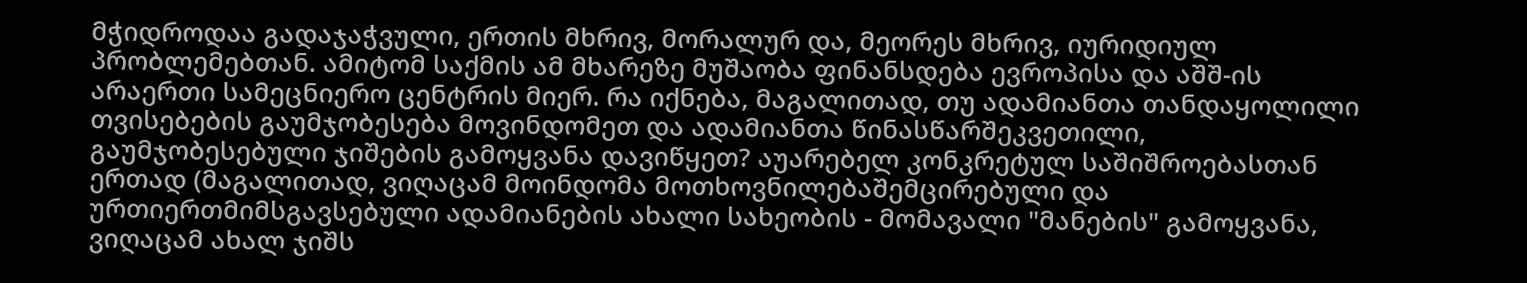მჭიდროდაა გადაჯაჭვული, ერთის მხრივ, მორალურ და, მეორეს მხრივ, იურიდიულ პრობლემებთან. ამიტომ საქმის ამ მხარეზე მუშაობა ფინანსდება ევროპისა და აშშ-ის არაერთი სამეცნიერო ცენტრის მიერ. რა იქნება, მაგალითად, თუ ადამიანთა თანდაყოლილი თვისებების გაუმჯობესება მოვინდომეთ და ადამიანთა წინასწარშეკვეთილი, გაუმჯობესებული ჯიშების გამოყვანა დავიწყეთ? აუარებელ კონკრეტულ საშიშროებასთან ერთად (მაგალითად, ვიღაცამ მოინდომა მოთხოვნილებაშემცირებული და ურთიერთმიმსგავსებული ადამიანების ახალი სახეობის - მომავალი "მანების" გამოყვანა, ვიღაცამ ახალ ჯიშს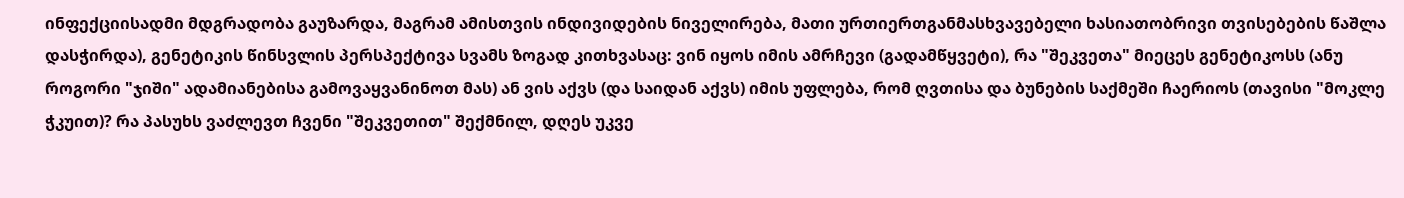ინფექციისადმი მდგრადობა გაუზარდა, მაგრამ ამისთვის ინდივიდების ნიველირება, მათი ურთიერთგანმასხვავებელი ხასიათობრივი თვისებების წაშლა დასჭირდა), გენეტიკის წინსვლის პერსპექტივა სვამს ზოგად კითხვასაც: ვინ იყოს იმის ამრჩევი (გადამწყვეტი), რა "შეკვეთა" მიეცეს გენეტიკოსს (ანუ როგორი "ჯიში" ადამიანებისა გამოვაყვანინოთ მას) ან ვის აქვს (და საიდან აქვს) იმის უფლება, რომ ღვთისა და ბუნების საქმეში ჩაერიოს (თავისი "მოკლე ჭკუით)? რა პასუხს ვაძლევთ ჩვენი "შეკვეთით" შექმნილ, დღეს უკვე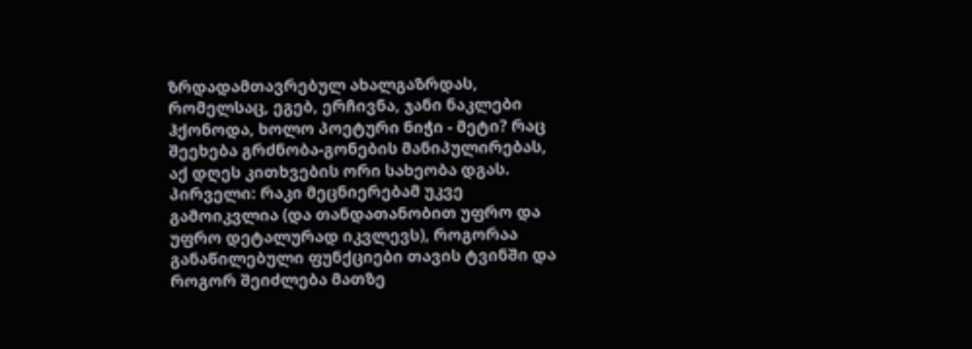ზრდადამთავრებულ ახალგაზრდას, რომელსაც, ეგებ, ერჩივნა, ჯანი ნაკლები ჰქონოდა, ხოლო პოეტური ნიჭი - მეტი? რაც შეეხება გრძნობა-გონების მანიპულირებას, აქ დღეს კითხვების ორი სახეობა დგას. პირველი: რაკი მეცნიერებამ უკვე გამოიკვლია (და თანდათანობით უფრო და უფრო დეტალურად იკვლევს), როგორაა განაწილებული ფუნქციები თავის ტვინში და როგორ შეიძლება მათზე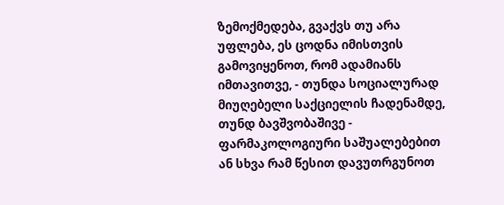ზემოქმედება, გვაქვს თუ არა უფლება, ეს ცოდნა იმისთვის გამოვიყენოთ, რომ ადამიანს იმთავითვე, - თუნდა სოციალურად მიუღებელი საქციელის ჩადენამდე, თუნდ ბავშვობაშივე - ფარმაკოლოგიური საშუალებებით ან სხვა რამ წესით დავუთრგუნოთ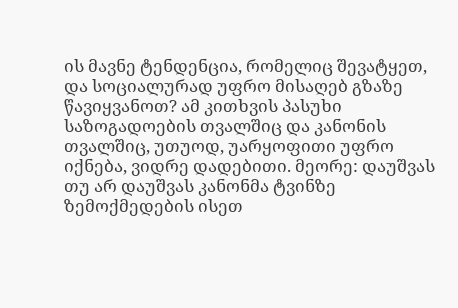ის მავნე ტენდენცია, რომელიც შევატყეთ, და სოციალურად უფრო მისაღებ გზაზე წავიყვანოთ? ამ კითხვის პასუხი საზოგადოების თვალშიც და კანონის თვალშიც, უთუოდ, უარყოფითი უფრო იქნება, ვიდრე დადებითი. მეორე: დაუშვას თუ არ დაუშვას კანონმა ტვინზე ზემოქმედების ისეთ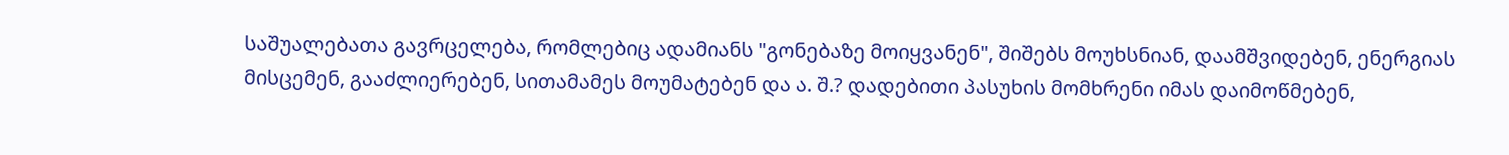საშუალებათა გავრცელება, რომლებიც ადამიანს "გონებაზე მოიყვანენ", შიშებს მოუხსნიან, დაამშვიდებენ, ენერგიას მისცემენ, გააძლიერებენ, სითამამეს მოუმატებენ და ა. შ.? დადებითი პასუხის მომხრენი იმას დაიმოწმებენ,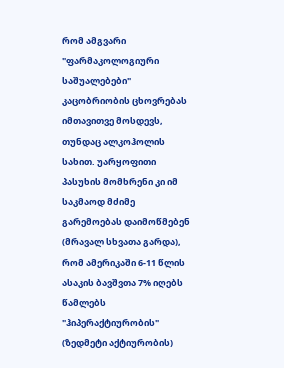რომ ამგვარი "ფარმაკოლოგიური საშუალებები" კაცობრიობის ცხოვრებას იმთავითვე მოსდევს, თუნდაც ალკოჰოლის სახით. უარყოფითი პასუხის მომხრენი კი იმ საკმაოდ მძიმე გარემოებას დაიმოწმებენ (მრავალ სხვათა გარდა), რომ ამერიკაში 6-11 წლის ასაკის ბავშვთა 7% იღებს წამლებს "ჰიპერაქტიურობის" (ზედმეტი აქტიურობის)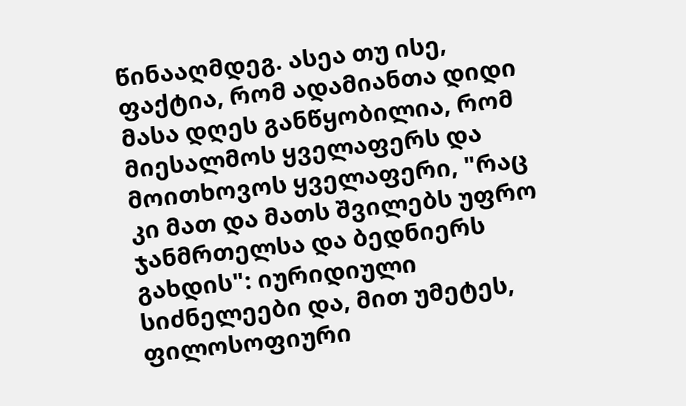წინააღმდეგ. ასეა თუ ისე, ფაქტია, რომ ადამიანთა დიდი მასა დღეს განწყობილია, რომ მიესალმოს ყველაფერს და მოითხოვოს ყველაფერი, "რაც კი მათ და მათს შვილებს უფრო ჯანმრთელსა და ბედნიერს გახდის": იურიდიული სიძნელეები და, მით უმეტეს, ფილოსოფიური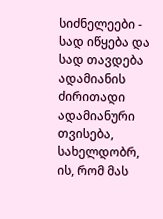სიძნელეები - სად იწყება და სად თავდება ადამიანის ძირითადი ადამიანური თვისება, სახელდობრ, ის, რომ მას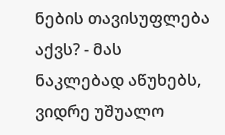ნების თავისუფლება აქვს? - მას ნაკლებად აწუხებს, ვიდრე უშუალო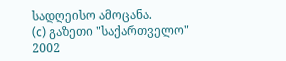სადღეისო ამოცანა.
(c) გაზეთი "საქართველო"
2002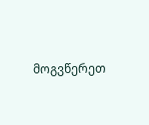მოგვწერეთ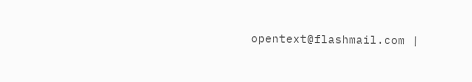opentext@flashmail.com |